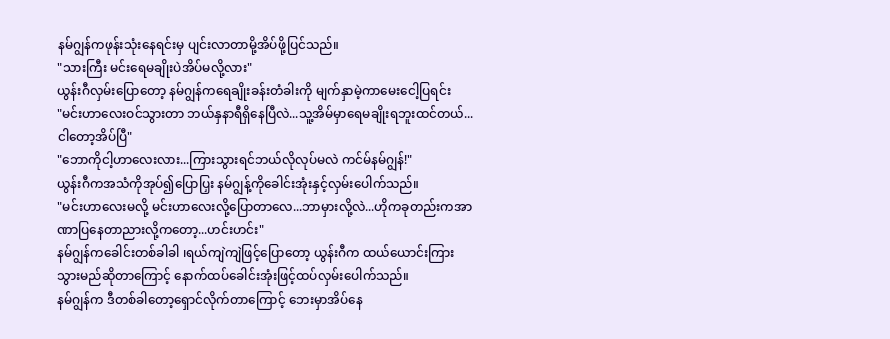နမ်ဂျွန်ကဖုန်းသုံးနေရင်းမှ ပျင်းလာတာမို့အိပ်ဖို့ပြင်သည်။
"သားကြီး မင်းရေမချိုးပဲအိပ်မလို့လား"
ယွန်းဂီလှမ်းပြောတော့ နမ်ဂျွန်ကရေချိုးခန်းတံခါးကို မျက်နှာမဲ့ကာမေးငေါ့ပြရင်း
"မင်းဟာလေးဝင်သွားတာ ဘယ်နှနာရီရှိနေပြီလဲ...သူ့အိမ်မှာရေမချိုးရဘူးထင်တယ်...ငါတော့အိပ်ပြီ"
"ဘောကိုငါ့ဟာလေးလား...ကြားသွားရင်ဘယ်လိုလုပ်မလဲ ကင်မ်နမ်ဂျွန်!"
ယွန်းဂီကအသံကိုအုပ်၍ပြောပြှး နမ်ဂျွန့်ကိုခေါင်းအုံးနှင့်လှမ်းပေါက်သည်။
"မင်းဟာလေးမလို့ မင်းဟာလေးလို့ပြောတာလေ...ဘာမှားလို့လဲ...ဟိုကခုတည်းကအာဏာပြနေတာညားလို့ကတော့...ဟင်းဟင်း"
နမ်ဂျွန်ကခေါင်းတစ်ခါခါ ၊ရယ်ကျဲကျဲဖြင့်ပြောတော့ ယွန်းဂီက ထယ်ယောင်းကြားသွားမည်ဆိုတာကြောင့် နောက်ထပ်ခေါင်းအုံးဖြင့်ထပ်လှမ်းပေါက်သည်။
နမ်ဂျွန်က ဒီတစ်ခါတော့ရှောင်လိုက်တာကြောင့် ဘေးမှာအိပ်နေ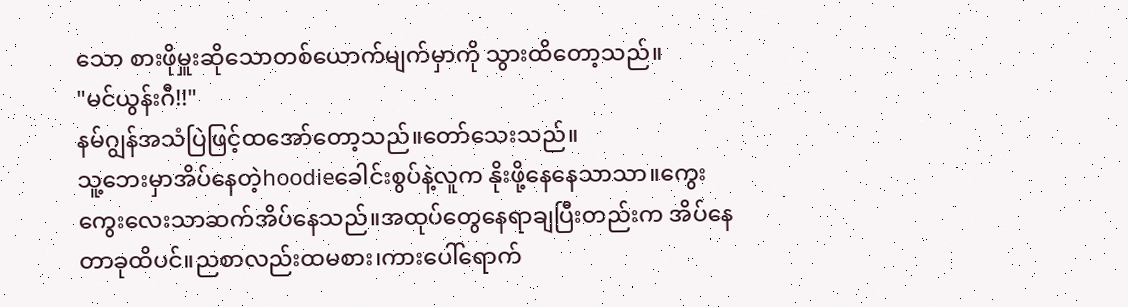သော စားဖိုမှူးဆိုသောတစ်ယောက်မျက်မှာကို သွားထိတော့သည်။
"မင်ယွန်းဂီ!!"
နမ်ဂျွန်အသံပြဲဖြင့်ထအော်တော့သည်။တော်သေးသည်။
သူ့ဘေးမှာအိပ်နေတဲ့hoodieခေါင်းစွပ်နဲ့လူက နိုးဖို့နေနေသာသာ။ကွေးကွေးလေးသာဆက်အိပ်နေသည်။အထုပ်တွေနေရာချပြီးတည်းက အိပ်နေတာခုထိပင်။ညစာလည်းထမစား၊ကားပေါ်ရောက်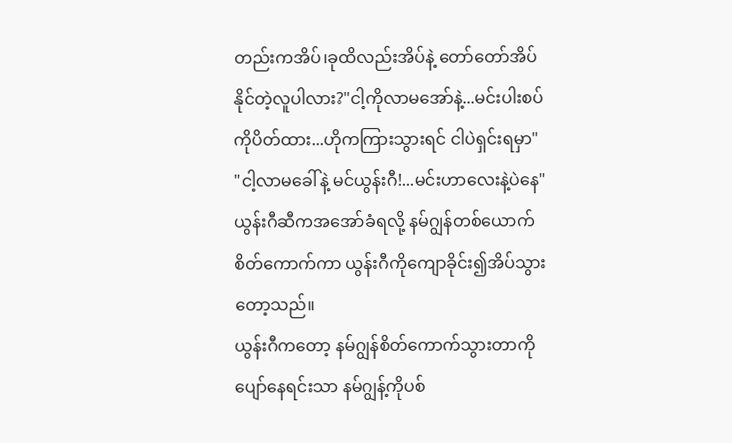တည်းကအိပ်၊ခုထိလည်းအိပ်နဲ့ တော်တော်အိပ်နိုင်တဲ့လူပါလား?"ငါ့ကိုလာမအော်နဲ့...မင်းပါးစပ်ကိုပိတ်ထား...ဟိုကကြားသွားရင် ငါပဲရှင်းရမှာ"
"ငါ့လာမခေါ်နဲ့ မင်ယွန်းဂီ!...မင်းဟာလေးနဲ့ပဲနေ"
ယွန်းဂီဆီကအအော်ခံရလို့ နမ်ဂျွန်တစ်ယောက်စိတ်ကောက်ကာ ယွန်းဂီကိုကျောခိုင်း၍အိပ်သွားတော့သည်။
ယွန်းဂီကတော့ နမ်ဂျွန်စိတ်ကောက်သွားတာကိုပျော်နေရင်းသာ နမ်ဂျွန့်ကိုပစ်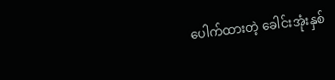ပေါက်ထားတဲ့ ခေါင်းအုံးနှစ်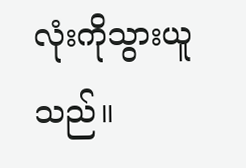လုံးကိုသွားယူသည်။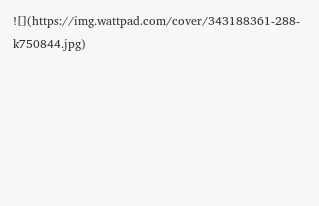![](https://img.wattpad.com/cover/343188361-288-k750844.jpg)